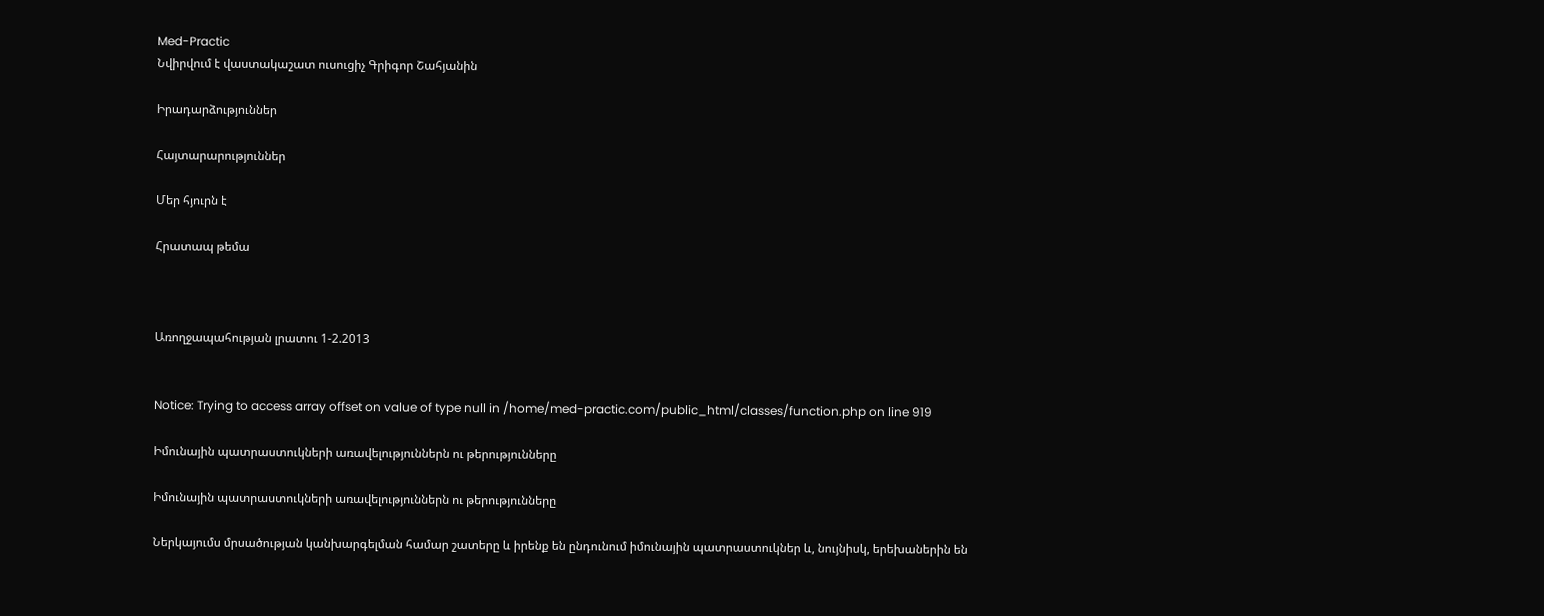Med-Practic
Նվիրվում է վաստակաշատ ուսուցիչ Գրիգոր Շահյանին

Իրադարձություններ

Հայտարարություններ

Մեր հյուրն է

Հրատապ թեմա



Առողջապահության լրատու 1-2.2013


Notice: Trying to access array offset on value of type null in /home/med-practic.com/public_html/classes/function.php on line 919

Իմունային պատրաստուկների առավելություններն ու թերությունները

Իմունային պատրաստուկների առավելություններն ու թերությունները

Ներկայումս մրսածության կանխարգելման համար շատերը և իրենք են ընդունում իմունային պատրաստուկներ և, նույնիսկ, երեխաներին են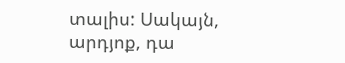տալիս: Սակայն, արդյոք, դա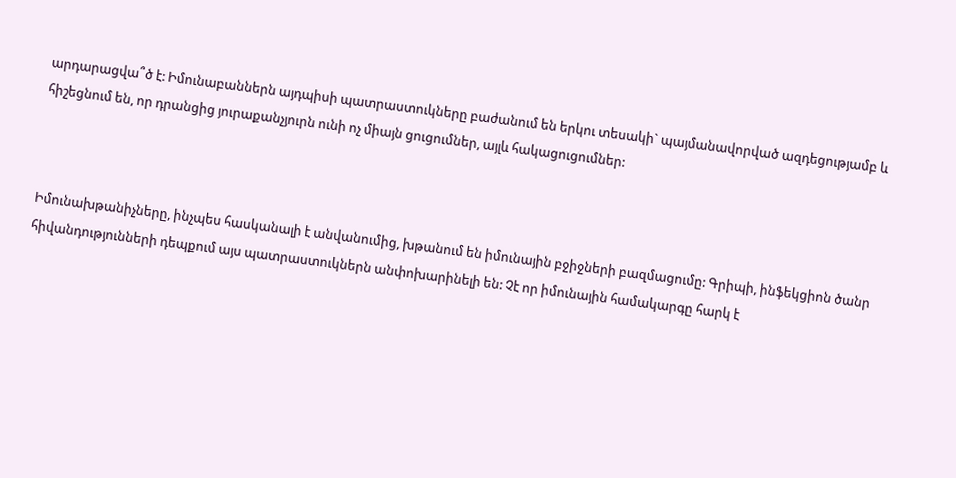արդարացվա՞ծ է: Իմունաբաններն այդպիսի պատրաստուկները բաժանում են երկու տեսակի` պայմանավորված ազդեցությամբ և հիշեցնում են, որ դրանցից յուրաքանչյուրն ունի ոչ միայն ցուցումներ, այլև հակացուցումներ:



Իմունախթանիչները, ինչպես հասկանալի է անվանումից, խթանում են իմունային բջիջների բազմացումը: Գրիպի, ինֆեկցիոն ծանր հիվանդությունների դեպքում այս պատրաստուկներն անփոխարինելի են: Չէ որ իմունային համակարգը հարկ է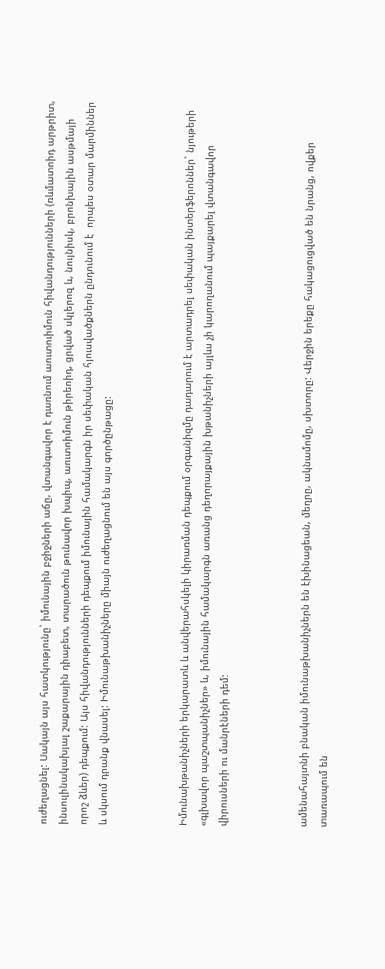ուժեղացնել: Սակայն այս հատկությունը` իմունային բջիջների աճը, վտանգավոր է դառնում աուտուիմուն հիվանդությունների (ռևմատոիդ արթրիտ, ինսուլինակախյալ շաքարային դիաբետ, տարածուն թունավոր խպիպ, աուտոիմուն թիրեոիդ, ցրված սկլերոզ և, նույնիսկ, բրոնխային ասթմայի որոշ ձևեր) դեպքում: Այս հիվանդությունների դեպքում իմունային համակարգն իր սեփական հյուսվածքներն ընդունում է  որպես օտար մարմիններ և սկսում դրանք վնասել: Իմունաթխանիչները միայն ուժեղացնում են այս գործընթացը:



Իմունախթանիչների երկարատև և անվերահսկելի կիրառման դեպքում օրգանիզմը դադարում է արտադրել սեփական ինտերֆերոններ` նյութերի «գլխավոր պաշտպանիչներ» և, իմունային համակարգն առանց դեղորայքային խթանիչների այլևս չի կարողանում պայքարել վտանգավոր վիրուսների ու մանրէների դեմ:



ամենահայտնի բնական իմունաթխանիչներն են էխինացեան, մեղրը, ակնամոմը, սխտորը: Վերջին երեքը հակացուցված են նրանց, ովքեր տառապում են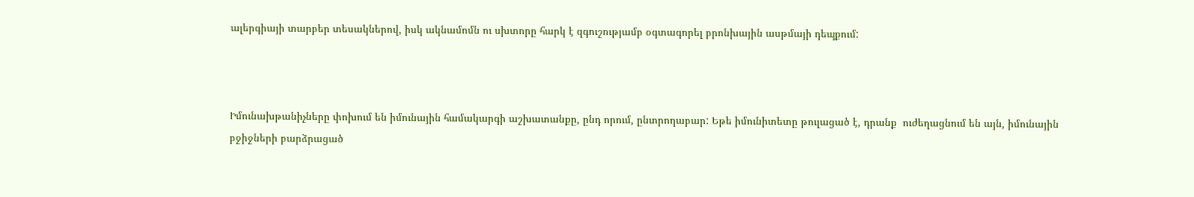ալերգիայի տարբեր տեսակներով, իսկ ակնամոմն ու սխտորը հարկ է զգուշությամբ օգտագորել բրոնխային ասթմայի դեպքում:



Իմունախթանիչները փոխում են իմունային համակարգի աշխատանքը, ընդ որում, ընտրողաբար: Եթե իմունիտետը թուլացած է, դրանք  ուժեղացնում են այն, իմունային բջիջների բարձրացած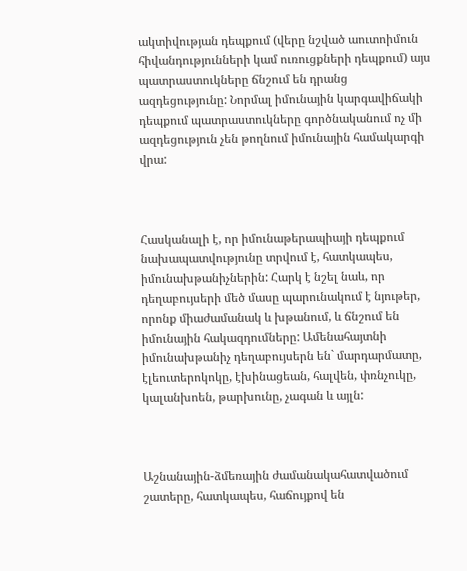ակտիվության դեպքում (վերը նշված աուտոիմուն հիվանդությունների կամ ուռուցքների դեպքում) այս պատրաստուկները ճնշում են դրանց ազդեցությունը: Նորմալ իմունային կարգավիճակի դեպքում պատրաստուկները գործնականում ոչ մի ազդեցություն չեն թողնում իմունային համակարգի վրա:



Հասկանալի է, որ իմունաթերապիայի դեպքում նախապատվությունը տրվում է, հատկապես, իմունախթանիչներին: Հարկ է նշել նաև, որ  դեղաբույսերի մեծ մասը պարունակում է նյութեր, որոնք միաժամանակ և խթանում, և ճնշում են իմունային հակազդումները: Ամենահայտնի իմունախթանիչ դեղաբույսերն են` մարդարմատը, էլեուտերոկոկը, էխինացեան, հալվեն, փռնչուկը, կալանխոեն, թարխունը, չագան և այլն:



Աշնանային-ձմեռային ժամանակահատվածում շատերը, հատկապես, հաճույքով են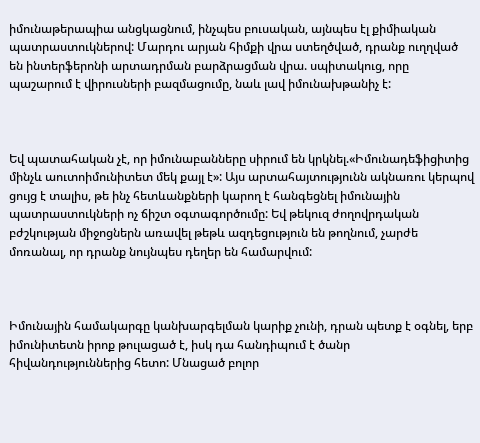իմունաթերապիա անցկացնում, ինչպես բուսական, այնպես էլ քիմիական պատրաստուկներով: Մարդու արյան հիմքի վրա ստեղծված, դրանք ուղղված են ինտերֆերոնի արտադրման բարձրացման վրա. սպիտակուց, որը պաշարում է վիրուսների բազմացումը, նաև լավ իմունախթանիչ է:



Եվ պատահական չէ, որ իմունաբանները սիրում են կրկնել.«Իմունադեֆիցիտից մինչև աուտոիմունիտետ մեկ քայլ է»: Այս արտահայտությունն ակնառու կերպով ցույց է տալիս, թե ինչ հետևանքների կարող է հանգեցնել իմունային պատրաստուկների ոչ ճիշտ օգտագործումը: Եվ թեկուզ ժողովրդական բժշկության միջոցներն առավել թեթև ազդեցություն են թողնում, չարժե մոռանալ, որ դրանք նույնպես դեղեր են համարվում:



Իմունային համակարգը կանխարգելման կարիք չունի, դրան պետք է օգնել, երբ իմունիտետն իրոք թուլացած է, իսկ դա հանդիպում է ծանր հիվանդություններից հետո: Մնացած բոլոր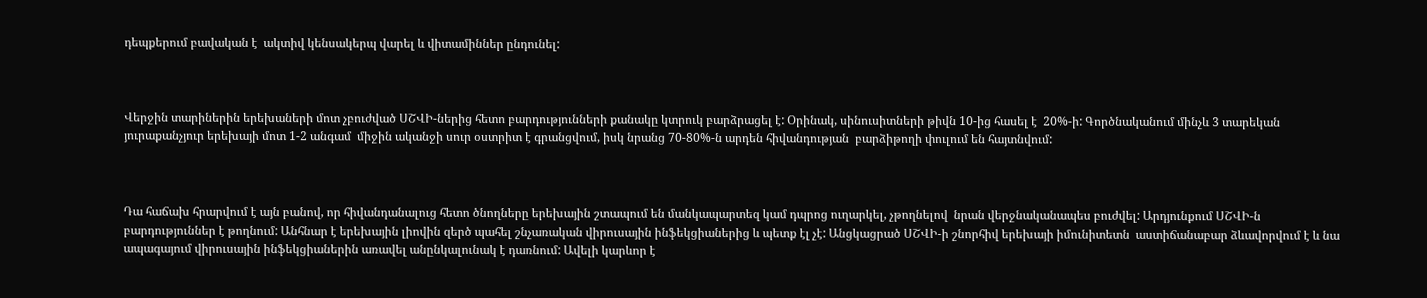դեպքերում բավական է  ակտիվ կենսակերպ վարել և վիտամիններ ընդունել:



Վերջին տարիներին երեխաների մոտ չբուժված ՍՇՎԻ-ներից հետո բարդությունների քանակը կտրուկ բարձրացել է: Օրինակ, սինուսիտների թիվն 10-ից հասել է  20%-ի: Գործնականում մինչև 3 տարեկան  յուրաքանչյուր երեխայի մոտ 1-2 անգամ  միջին ականջի սուր օստրիտ է գրանցվում, իսկ նրանց 70-80%-ն արդեն հիվանդության  բարձիթողի փուլում են հայտնվում:



Դա հաճախ հրարվում է այն բանով, որ հիվանդանալուց հետո ծնողները երեխային շտապում են մանկապարտեզ կամ դպրոց ուղարկել, չթողնելով  նրան վերջնականապես բուժվել: Արդյունքում ՍՇՎԻ-ն բարդություններ է թողնում: Անհնար է երեխային լիովին զերծ պահել շնչառական վիրուսային ինֆեկցիաներից և պետք էլ չէ: Անցկացրած ՍՇՎԻ-ի շնորհիվ երեխայի իմունիտետն  աստիճանաբար ձևավորվում է և նա ապագայում վիրուսային ինֆեկցիաներին առավել անընկալունակ է դառնում: Ավելի կարևոր է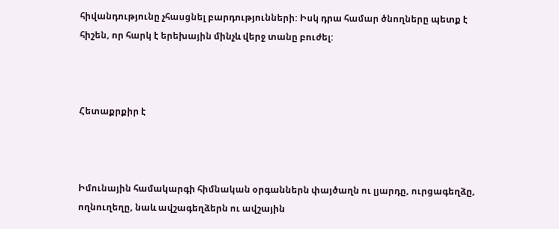հիվանդությունը չհասցնել բարդությունների: Իսկ դրա համար ծնողները պետք է հիշեն, որ հարկ է երեխային մինչև վերջ տանը բուժել:



Հետաքրքիր է



Իմունային համակարգի հիմնական օրգաններն փայծաղն ու լյարդը, ուրցագեղձը, ողնուղեղը, նաև ավշագեղձերն ու ավշային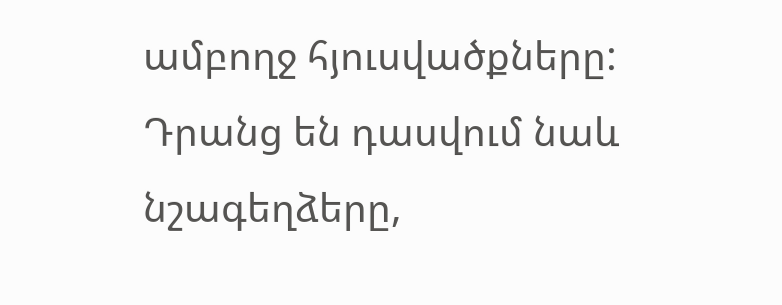ամբողջ հյուսվածքները: Դրանց են դասվում նաև նշագեղձերը,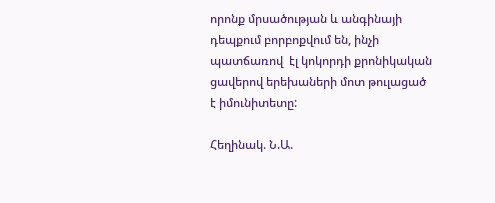որոնք մրսածության և անգինայի դեպքում բորբոքվում են, ինչի պատճառով  էլ կոկորդի քրոնիկական ցավերով երեխաների մոտ թուլացած է իմունիտետը:

Հեղինակ. Ն.Ա.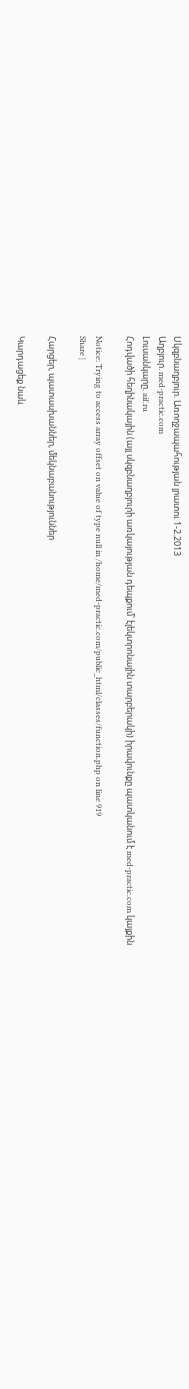Սկզբնաղբյուր. Առողջապահության լրատու 1-2.2013
Աղբյուր. med-practic.com
Լուսանկարը. aif.ru
Հոդվածի հեղինակային (այլ սկզբնաղբյուրի առկայության դեպքում՝ էլեկտրոնային տարբերակի) իրավունքը պատկանում է med-practic.com կայքին

Notice: Trying to access array offset on value of type null in /home/med-practic.com/public_html/classes/function.php on line 919
Share |

Հարցեր, պատասխաններ, մեկնաբանություններ

Կարդացեք նաև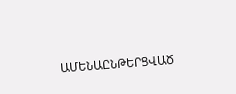ԱՄԵՆԱԸՆԹԵՐՑՎԱԾ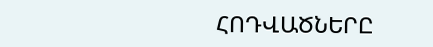ՀՈԴՎԱԾՆԵՐԸ